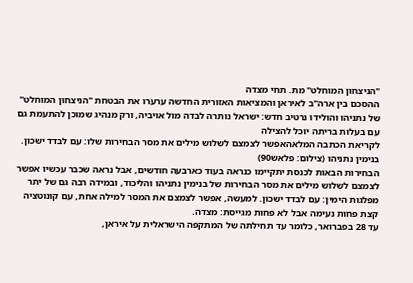"הניצחון המוחלט" מת. תחי מצדה
ההסכם בין ארה"ב לאיראן והמציאות האזורית החדשה ערערו את הבטחת "הניצחון המוחלט" של נתניהו והולידו נרטיב חדש: ישראל נותרה לבדה מול אויביה, ורק מנהיג שמוכן להתעמת גם עם בעלות בריתה יוכל להצילה
לקריאת הכתבה המלאהאפשר לצמצם לשלוש מילים את מסר הבחירות שלו: עם לבדד ישכון. בנימין נתניהו (צילום: פלאש90)
הבחירות הבאות לכנסת יתקיימו כנראה בעוד כארבעה חודשים, אבל נראה שכבר עכשיו אפשר לצמצם לשלוש מילים את מסר הבחירות של בנימין נתניהו והליכוד, ובמידה רבה גם של יתר מפלגות הימין: עם לבדד ישכון. למעשה, אפשר לצמצם את המסר למילה אחת, עם קונוטציה קצת פחות נעימה אבל לא פחות מגייסת: מצדה.
עד 28 בפברואר, כלומר עד תחילתה של המתקפה הישראלית על איראן,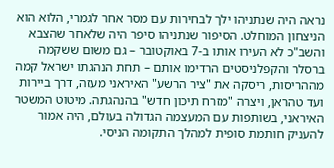נראה היה שנתניהו ילך לבחירות עם מסר אחר לגמרי, הלוא הוא הניצחון המוחלט. הסיפור שנתניהו סיפר היה שלאחר שהצבא והשב"כ לא העירו אותו ב-7 באוקטובר – גם משום ששקמה ברסלר והקפלניסטים הרדימו אותם – תחת הנהגתו ישראל קמה מההריסות, ריסקה את "ציר הרשע" האיראני מעזה, דרך ביירות ועד טהראן, ויצרה "מזרח תיכון חדש" בהנהגתה. מיטוט המשטר האיראני, בשותפות עם המעצמה הגדולה בעולם, היה אמור להעניק חותמת סופית למהלך התקומה הניסי.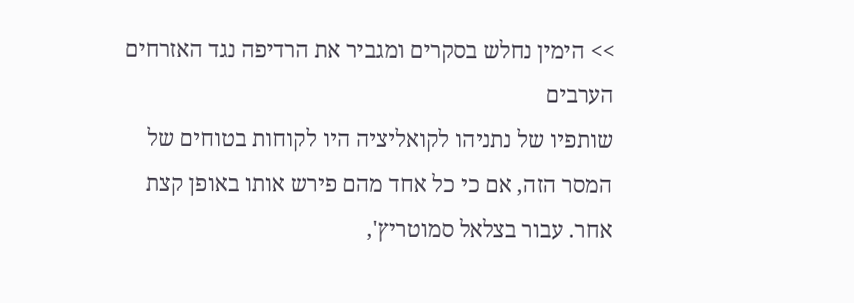>> הימין נחלש בסקרים ומגביר את הרדיפה נגד האזרחים הערבים
שותפיו של נתניהו לקואליציה היו לקוחות בטוחים של המסר הזה, אם כי כל אחד מהם פירש אותו באופן קצת אחר. עבור בצלאל סמוטריץ',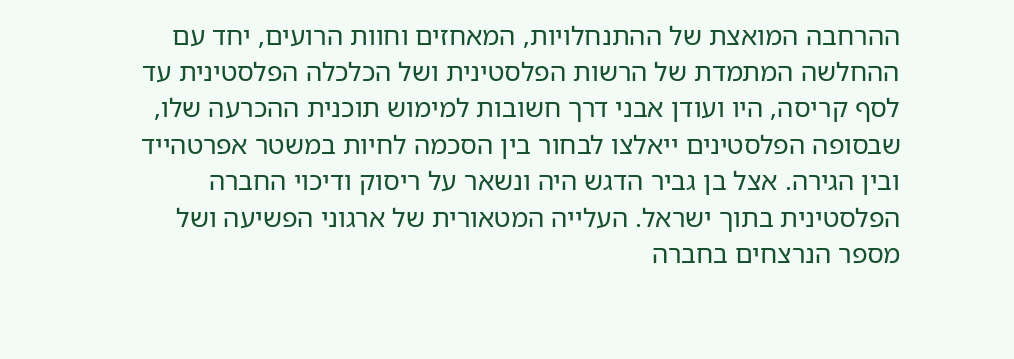ההרחבה המואצת של ההתנחלויות, המאחזים וחוות הרועים, יחד עם ההחלשה המתמדת של הרשות הפלסטינית ושל הכלכלה הפלסטינית עד לסף קריסה, היו ועודן אבני דרך חשובות למימוש תוכנית ההכרעה שלו, שבסופה הפלסטינים ייאלצו לבחור בין הסכמה לחיות במשטר אפרטהייד ובין הגירה. אצל בן גביר הדגש היה ונשאר על ריסוק ודיכוי החברה הפלסטינית בתוך ישראל. העלייה המטאורית של ארגוני הפשיעה ושל מספר הנרצחים בחברה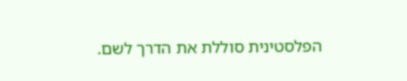הפלסטינית סוללת את הדרך לשם.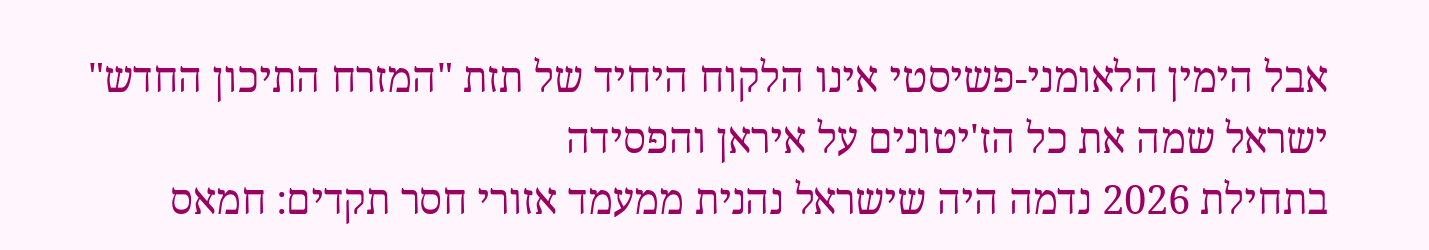אבל הימין הלאומני-פשיסטי אינו הלקוח היחיד של תזת "המזרח התיכון החדש"
ישראל שמה את כל הז'יטונים על איראן והפסידה
בתחילת 2026 נדמה היה שישראל נהנית ממעמד אזורי חסר תקדים: חמאס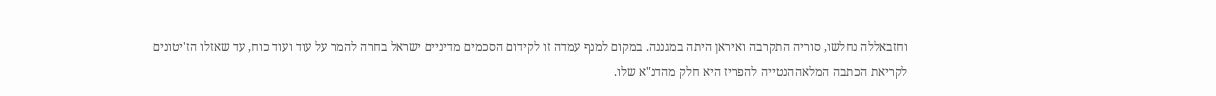וחזבאללה נחלשו, סוריה התקרבה ואיראן היתה במגננה. במקום למנף עמדה זו לקידום הסכמים מדיניים ישראל בחרה להמר על עוד ועוד כוח, עד שאזלו הז'יטונים
לקריאת הכתבה המלאההנטייה להפריז היא חלק מהדנ"א שלו.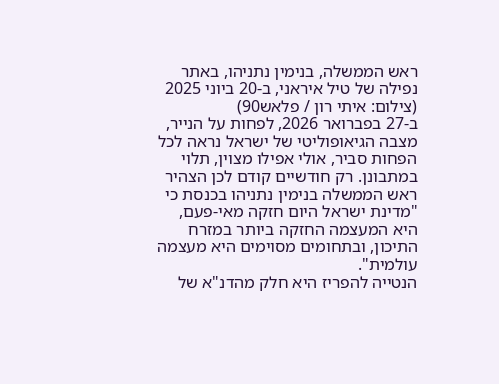ראש הממשלה, בנימין נתניהו, באתר נפילה של טיל איראני, ב-20 ביוני 2025 (צילום: איתי רון / פלאש90)
ב-27 בפברואר 2026, לפחות על הנייר, מצבה הגיאופוליטי של ישראל נראה לכל הפחות סביר, אולי אפילו מצוין, תלוי במתבונן. רק חודשיים קודם לכן הצהיר ראש הממשלה בנימין נתניהו בכנסת כי "מדינת ישראל היום חזקה מאי-פעם, היא המעצמה החזקה ביותר במזרח התיכון, ובתחומים מסוימים היא מעצמה עולמית".
הנטייה להפריז היא חלק מהדנ"א של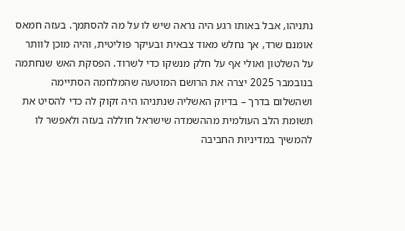נתניהו, אבל באותו רגע היה נראה שיש לו על מה להסתמך. בעזה חמאס אומנם שרד, אך נחלש מאוד צבאית ובעיקר פוליטית, והיה מוכן לוותר על השלטון ואולי אף על חלק מנשקו כדי לשרוד. הפסקת האש שנחתמה בנובמבר 2025 יצרה את הרושם המוטעה שהמלחמה הסתיימה ושהשלום בדרך – בדיוק האשליה שנתניהו היה זקוק לה כדי להסיט את תשומת הלב העולמית מההשמדה שישראל חוללה בעזה ולאפשר לו להמשיך במדיניות החביבה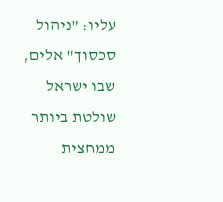עליו: "ניהול סכסוך" אלים, שבו ישראל שולטת ביותר ממחצית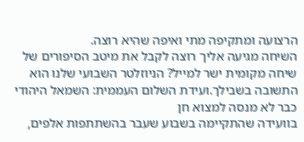הרצועה ומתקיפה מתי ואיפה שהיא רוצה.
השיחה מגיעה אליך רוצה לקבל את מיטב הסיפורים של שיחה מקומית ישר למייל? הניוזלטר השבועי שלנו הוא התשובה בשבילך.ועידת השלום העממית: השמאל היהודי כבר לא מנסה למצוא חן
בוועידה שהתקיימה בשבוע שעבר בהשתתפות אלפים,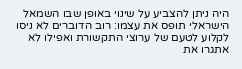היה ניתן להצביע על שינוי באופן שבו השמאל הישראלי תופס את עצמו: רוב הדוברים לא ניסו לקלוע לטעם של ערוצי התקשורת ואפילו לא אתגרו את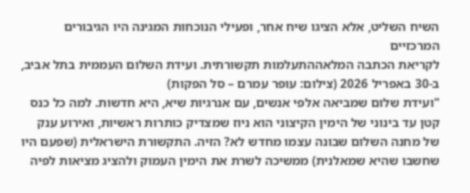השיח השליט, אלא הציגו שיח אחר, ופעילי הנוכחות המגינה היו הגיבורים המרכזיים
לקריאת הכתבה המלאההתעלמות תקשורתית. ועידת השלום העממית בתל אביב, ב-30 באפריל 2026 (צילום: עופר עמרם – סל הפקות)
"ועידת שלום שמביאה אלפי אנשים, עם אנרגיות שיא, היא חדשות. למה כל כנס קטן עד בינוני של הימין הקיצוני הוא ניוז שמצדיק כותרות ראשיות, ואירוע ענק של מחנה השלום שבונה עצמו מחדש לא? הזיה. התקשורת הישראלית (שפעם היו שחשבו שהיא שמאלנית) ממשיכה לשרת את הימין העמוק ולהציג מציאות לפיה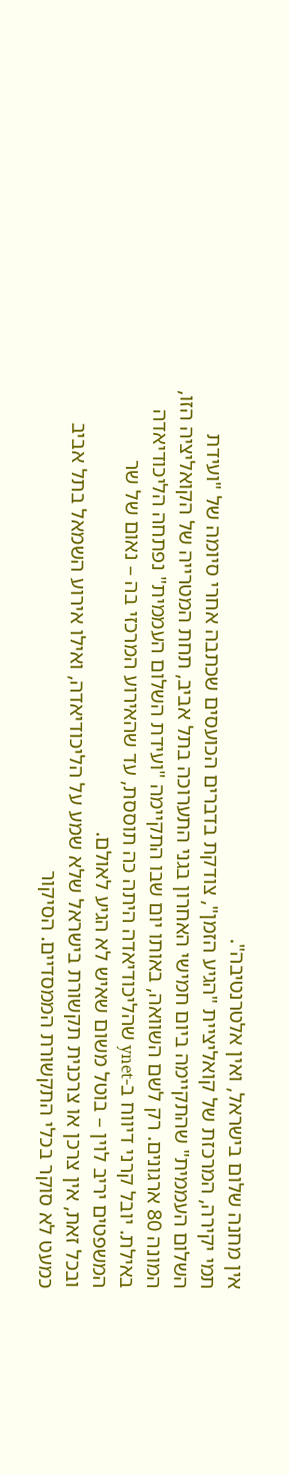אין מחנה שלום בישראל, ואין אלטרנטיבה".
תמי יקירה, המרכזת של קואליציית "הגיע הזמן", צודקת בדברים הכועסים שכתבה אחרי סיומה של "ועידת השלום העממית" שהתקיימה ביום חמישי האחרון בגני התערוכה בתל אביב, תחת המטרייה של הקואליציה הזו, המונה 80 ארגונים. רק לשם השוואה, באותו יום שבו התקיימה "ועידת השלום העממית" נפתחה הליכודיאדה באילת. יובל קרני דיווח ב-ynet שהליכודיאדה היתה כה תוססת, עד שהאירוע המרכזי בה – נאום של שר המשפטים יריב לוין – בוטל משום שאיש לא הגיע לאולם.
ובכל זאת, אין צרכן או צרכנית תקשורת בישראל שלא שמע על הליכודיאדה, ואילו אירוע השמאל בתל אביב כמעט לא סוקר בכלי התקשורת הממסדיים. הסיקור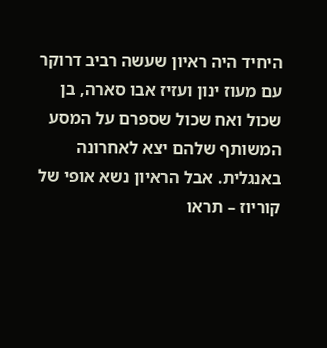היחיד היה ראיון שעשה רביב דרוקר עם מעוז ינון ועזיז אבו סארה, בן שכול ואח שכול שספרם על המסע המשותף שלהם יצא לאחרונה באנגלית. אבל הראיון נשא אופי של קוריוז – תראו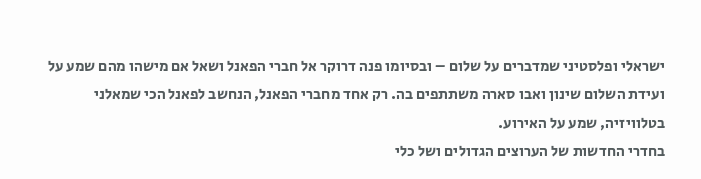ישראלי ופלסטיני שמדברים על שלום – ובסיומו פנה דרוקר אל חברי הפאנל ושאל אם מישהו מהם שמע על ועידת השלום שינון ואבו סארה משתתפים בה. רק אחד מחברי הפאנל, הנחשב לפאנל הכי שמאלני בטלוויזיה, שמע על האירוע.
בחדרי החדשות של הערוצים הגדולים ושל כלי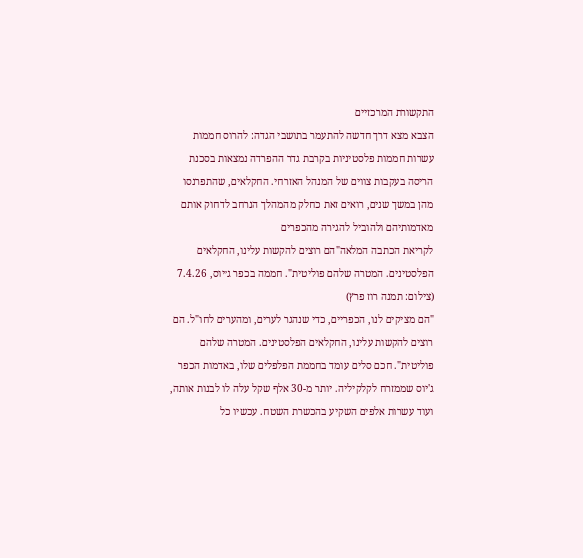התקשורת המרכזיים
הצבא מצא דרך חדשה להתעמר בתושבי הגדה: להרוס חממות
עשרות חממות פלסטיניות בקרבת גדר ההפרדה נמצאות בסכנת הריסה בעקבות צווים של המנהל האזרחי. החקלאים, שהתפרנסו מהן במשך שנים, רואים זאת כחלק מהמהלך הנרחב לדחוק אותם מאדמותיהם ולהוביל להגירה מהכפרים
לקריאת הכתבה המלאה"הם רוצים להקשות עלינו, החקלאים הפלסטינים. המטרה שלהם פוליטית". חממה בכפר ג׳יוס, 7.4.26 (צילום: תמנה רוז פרץ)
"הם מציקים לנו, הכפריים, כדי שנהגר לערים, ומהערים לחו"ל. הם רוצים להקשות עלינו, החקלאים הפלסטינים. המטרה שלהם פוליטית". חכם סלים עומד בחממת הפלפלים שלו, באדמות הכפר ג'יוס שממזרח לקלקיליה. יותר מ-30 אלף שקל עלה לו לבנות אותה, ועוד עשרות אלפים השקיע בהכשרת השטח. עכשיו כל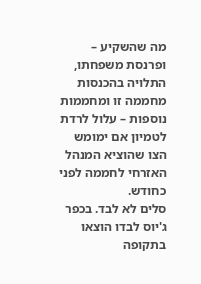מה שהשקיע – ופרנסת משפחתו, התלויה בהכנסות מחממה זו ומחממות נוספות – עלול לרדת לטמיון אם ימומש הצו שהוציא המנהל האזרחי לחממה לפני כחודש.
סלים לא לבד. בכפר ג'יוס לבדו הוצאו בתקופה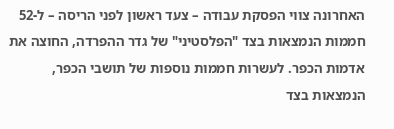האחרונה צווי הפסקת עבודה – צעד ראשון לפני הריסה – ל-52 חממות הנמצאות בצד "הפלסטיני" של גדר ההפרדה, החוצה את אדמות הכפר. לעשרות חממות נוספות של תושבי הכפר, הנמצאות בצד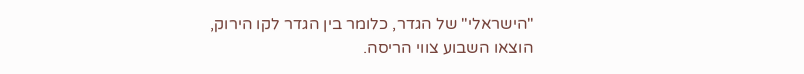"הישראלי" של הגדר, כלומר בין הגדר לקו הירוק, הוצאו השבוע צווי הריסה.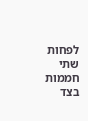לפחות שתי חממות בצד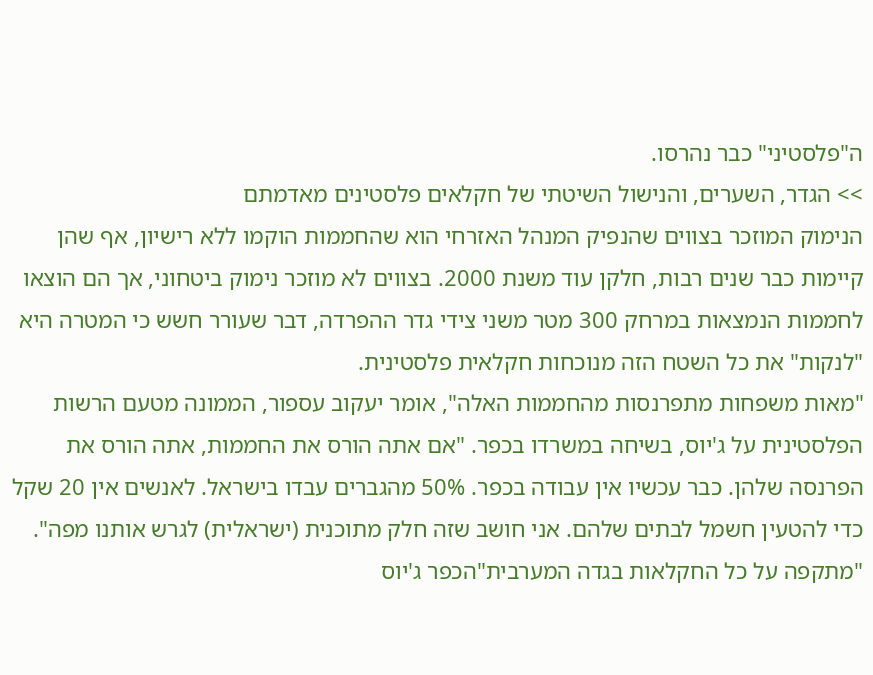ה"פלסטיני" כבר נהרסו.
>> הגדר, השערים, והנישול השיטתי של חקלאים פלסטינים מאדמתם
הנימוק המוזכר בצווים שהנפיק המנהל האזרחי הוא שהחממות הוקמו ללא רישיון, אף שהן קיימות כבר שנים רבות, חלקן עוד משנת 2000. בצווים לא מוזכר נימוק ביטחוני, אך הם הוצאו לחממות הנמצאות במרחק 300 מטר משני צידי גדר ההפרדה, דבר שעורר חשש כי המטרה היא "לנקות" את כל השטח הזה מנוכחות חקלאית פלסטינית.
"מאות משפחות מתפרנסות מהחממות האלה", אומר יעקוב עספור, הממונה מטעם הרשות הפלסטינית על ג'יוס, בשיחה במשרדו בכפר. "אם אתה הורס את החממות, אתה הורס את הפרנסה שלהן. כבר עכשיו אין עבודה בכפר. 50% מהגברים עבדו בישראל. לאנשים אין 20 שקל כדי להטעין חשמל לבתים שלהם. אני חושב שזה חלק מתוכנית (ישראלית) לגרש אותנו מפה".
"מתקפה על כל החקלאות בגדה המערבית"הכפר ג'יוס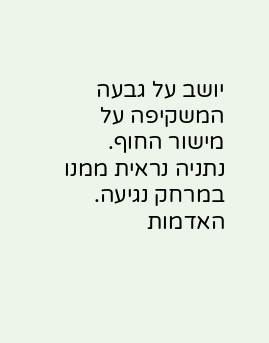יושב על גבעה המשקיפה על מישור החוף. נתניה נראית ממנו במרחק נגיעה. האדמות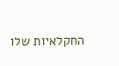החקלאיות שלו